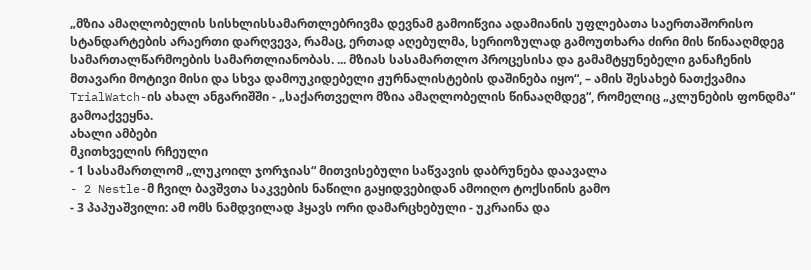„მზია ამაღლობელის სისხლისსამართლებრივმა დევნამ გამოიწვია ადამიანის უფლებათა საერთაშორისო სტანდარტების არაერთი დარღვევა, რამაც, ერთად აღებულმა, სერიოზულად გამოუთხარა ძირი მის წინააღმდეგ სამართალწარმოების სამართლიანობას. ... მზიას სასამართლო პროცესისა და გამამტყუნებელი განაჩენის მთავარი მოტივი მისი და სხვა დამოუკიდებელი ჟურნალისტების დაშინება იყო“, – ამის შესახებ ნათქვამია TrialWatch-ის ახალ ანგარიშში - „საქართველო მზია ამაღლობელის წინააღმდეგ“, რომელიც „კლუნების ფონდმა“ გამოაქვეყნა.
ახალი ამბები
მკითხველის რჩეული
- 1 სასამართლომ „ლუკოილ ჯორჯიას“ მითვისებული საწვავის დაბრუნება დაავალა
- 2 Nestle-მ ჩვილ ბავშვთა საკვების ნაწილი გაყიდვებიდან ამოიღო ტოქსინის გამო
- 3 პაპუაშვილი: ამ ომს ნამდვილად ჰყავს ორი დამარცხებული - უკრაინა და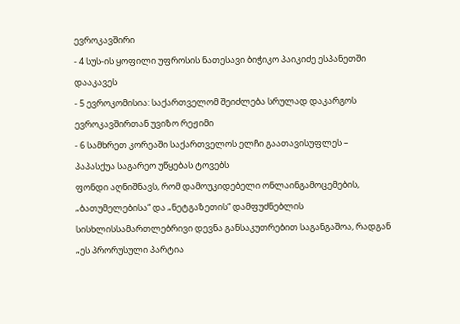ევროკავშირი
- 4 სუს-ის ყოფილი უფროსის ნათესავი ბიჭიკო პაიკიძე ესპანეთში დააკავეს
- 5 ევროკომისია: საქართველომ შეიძლება სრულად დაკარგოს ევროკავშირთან უვიზო რეჟიმი
- 6 სამხრეთ კორეაში საქართველოს ელჩი გაათავისუფლეს – პაპასქუა საგარეო უწყებას ტოვებს
ფონდი აღნიშნავს, რომ დამოუკიდებელი ონლაინგამოცემების, „ბათუმელებისა“ და „ნეტგაზეთის“ დამფუძნებლის სისხლისსამართლებრივი დევნა განსაკუთრებით საგანგაშოა, რადგან „ეს პრორუსული პარტია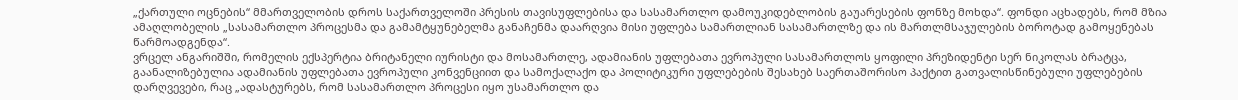„ქართული ოცნების“ მმართველობის დროს საქართველოში პრესის თავისუფლებისა და სასამართლო დამოუკიდებლობის გაუარესების ფონზე მოხდა“. ფონდი აცხადებს, რომ მზია ამაღლობელის „სასამართლო პროცესმა და გამამტყუნებელმა განაჩენმა დაარღვია მისი უფლება სამართლიან სასამართლზე და ის მართლმსაჯულების ბოროტად გამოყენებას წარმოადგენდა“.
ვრცელ ანგარიშში, რომელის ექსპერტია ბრიტანელი იურისტი და მოსამართლე, ადამიანის უფლებათა ევროპული სასამართლოს ყოფილი პრეზიდენტი სერ ნიკოლას ბრატცა, გაანალიზებულია ადამიანის უფლებათა ევროპული კონვენციით და სამოქალაქო და პოლიტიკური უფლებების შესახებ საერთაშორისო პაქტით გათვალისწინებული უფლებების დარღვევები, რაც „ადასტურებს, რომ სასამართლო პროცესი იყო უსამართლო და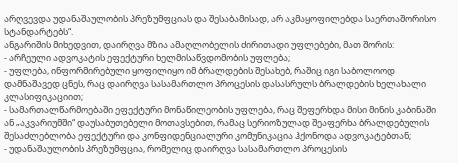არღვევდა უდანაშაულობის პრეზუმფციას და შესაბამისად, არ აკმაყოფილებდა საერთაშორისო სტანდარტებს“.
ანგარიშის მიხედვით, დაირღვა მზია ამაღლობელის ძირითადი უფლებები, მათ შორის:
- არჩეული ადვოკატის ეფექტური ხელმისაწვდომობის უფლება;
- უფლება, ინფორმირებული ყოფილიყო იმ ბრალდების შესახებ, რაშიც იგი საბოლოოდ დამნაშავედ ცნეს, რაც დაირღვა სასამართლო პროცესის დასასრულს ბრალდების ხელახალი კლასიფიკაციით;
- სამართალწარმოებაში ეფექტური მონაწილეობის უფლება, რაც შეფერხდა მისი მინის კაბინაში ან „აკვარიუმში“ დაუსაბუთებელი მოთავსებით, რამაც სერიოზულად შეაფერხა ბრალდებულის შესაძლებლობა ეფექტური და კონფიდენციალური კომუნიკაცია ჰქონოდა ადვოკატებთან;
- უდანაშაულობის პრეზუმფცია, რომელიც დაირღვა სასამართლო პროცესის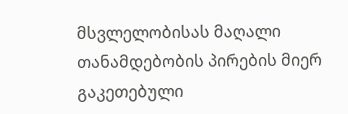მსვლელობისას მაღალი თანამდებობის პირების მიერ გაკეთებული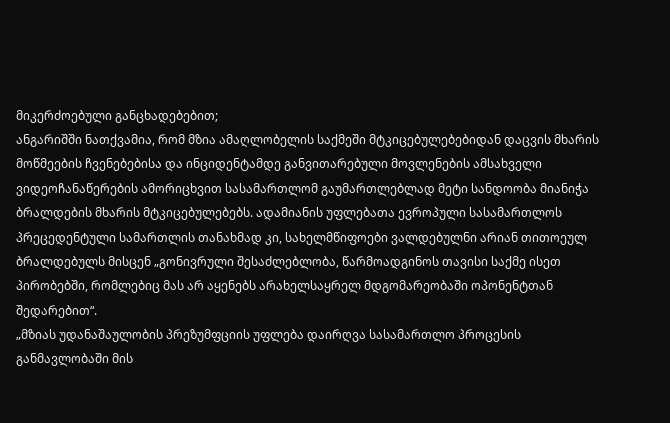მიკერძოებული განცხადებებით;
ანგარიშში ნათქვამია, რომ მზია ამაღლობელის საქმეში მტკიცებულებებიდან დაცვის მხარის მოწმეების ჩვენებებისა და ინციდენტამდე განვითარებული მოვლენების ამსახველი ვიდეოჩანაწერების ამორიცხვით სასამართლომ გაუმართლებლად მეტი სანდოობა მიანიჭა ბრალდების მხარის მტკიცებულებებს. ადამიანის უფლებათა ევროპული სასამართლოს პრეცედენტული სამართლის თანახმად კი, სახელმწიფოები ვალდებულნი არიან თითოეულ ბრალდებულს მისცენ „გონივრული შესაძლებლობა, წარმოადგინოს თავისი საქმე ისეთ პირობებში, რომლებიც მას არ აყენებს არახელსაყრელ მდგომარეობაში ოპონენტთან შედარებით“.
„მზიას უდანაშაულობის პრეზუმფციის უფლება დაირღვა სასამართლო პროცესის განმავლობაში მის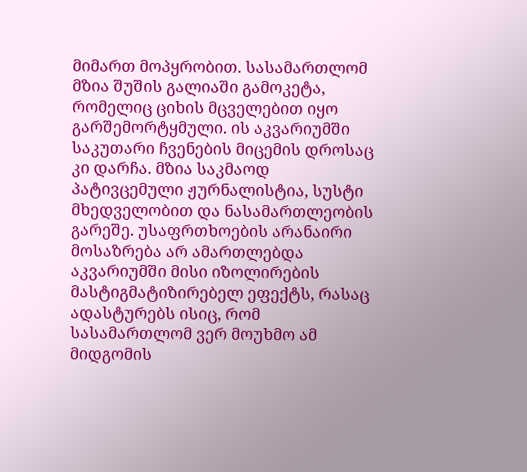მიმართ მოპყრობით. სასამართლომ მზია შუშის გალიაში გამოკეტა, რომელიც ციხის მცველებით იყო გარშემორტყმული. ის აკვარიუმში საკუთარი ჩვენების მიცემის დროსაც კი დარჩა. მზია საკმაოდ პატივცემული ჟურნალისტია, სუსტი მხედველობით და ნასამართლეობის გარეშე. უსაფრთხოების არანაირი მოსაზრება არ ამართლებდა აკვარიუმში მისი იზოლირების მასტიგმატიზირებელ ეფექტს, რასაც ადასტურებს ისიც, რომ სასამართლომ ვერ მოუხმო ამ მიდგომის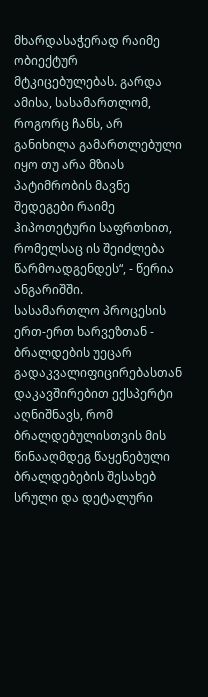მხარდასაჭერად რაიმე ობიექტურ მტკიცებულებას. გარდა ამისა, სასამართლომ, როგორც ჩანს, არ განიხილა გამართლებული იყო თუ არა მზიას პატიმრობის მავნე შედეგები რაიმე ჰიპოთეტური საფრთხით, რომელსაც ის შეიძლება წარმოადგენდეს“, - წერია ანგარიშში.
სასამართლო პროცესის ერთ-ერთ ხარვეზთან - ბრალდების უეცარ გადაკვალიფიცირებასთან დაკავშირებით ექსპერტი აღნიშნავს, რომ ბრალდებულისთვის მის წინააღმდეგ წაყენებული ბრალდებების შესახებ სრული და დეტალური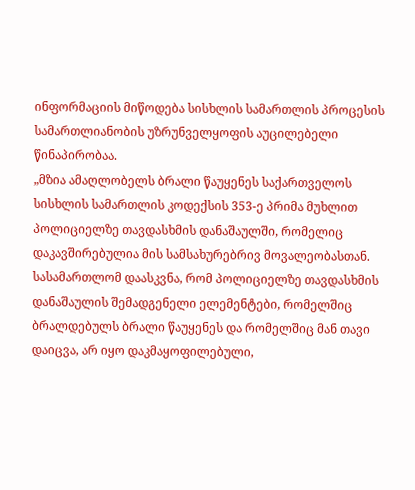ინფორმაციის მიწოდება სისხლის სამართლის პროცესის სამართლიანობის უზრუნველყოფის აუცილებელი წინაპირობაა.
„მზია ამაღლობელს ბრალი წაუყენეს საქართველოს სისხლის სამართლის კოდექსის 353-ე პრიმა მუხლით პოლიციელზე თავდასხმის დანაშაულში, რომელიც დაკავშირებულია მის სამსახურებრივ მოვალეობასთან. სასამართლომ დაასკვნა, რომ პოლიციელზე თავდასხმის დანაშაულის შემადგენელი ელემენტები, რომელშიც ბრალდებულს ბრალი წაუყენეს და რომელშიც მან თავი დაიცვა, არ იყო დაკმაყოფილებული,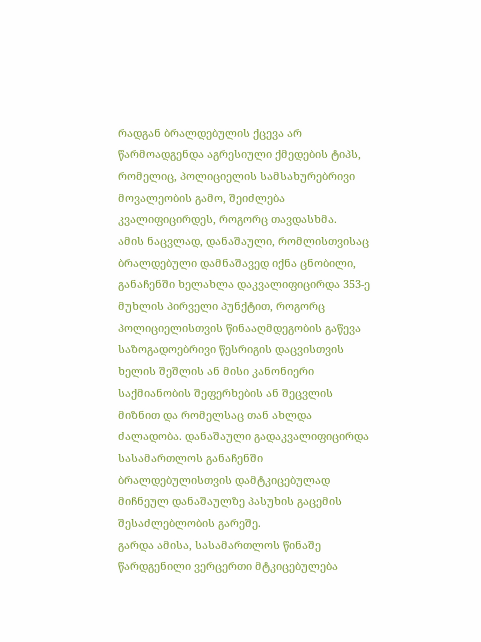რადგან ბრალდებულის ქცევა არ წარმოადგენდა აგრესიული ქმედების ტიპს, რომელიც, პოლიციელის სამსახურებრივი მოვალეობის გამო, შეიძლება კვალიფიცირდეს, როგორც თავდასხმა.
ამის ნაცვლად, დანაშაული, რომლისთვისაც ბრალდებული დამნაშავედ იქნა ცნობილი, განაჩენში ხელახლა დაკვალიფიცირდა 353-ე მუხლის პირველი პუნქტით, როგორც პოლიციელისთვის წინააღმდეგობის გაწევა საზოგადოებრივი წესრიგის დაცვისთვის ხელის შეშლის ან მისი კანონიერი საქმიანობის შეფერხების ან შეცვლის მიზნით და რომელსაც თან ახლდა ძალადობა. დანაშაული გადაკვალიფიცირდა სასამართლოს განაჩენში ბრალდებულისთვის დამტკიცებულად მიჩნეულ დანაშაულზე პასუხის გაცემის შესაძლებლობის გარეშე.
გარდა ამისა, სასამართლოს წინაშე წარდგენილი ვერცერთი მტკიცებულება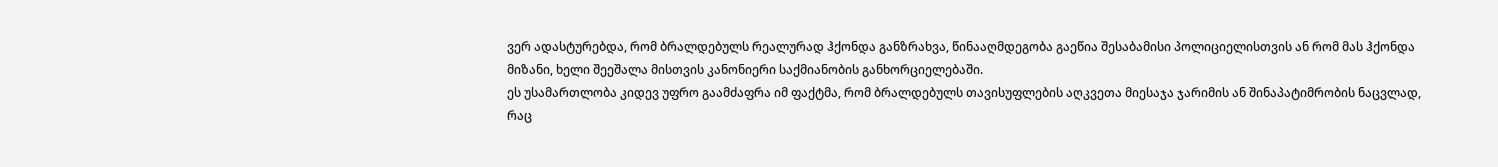ვერ ადასტურებდა, რომ ბრალდებულს რეალურად ჰქონდა განზრახვა, წინააღმდეგობა გაეწია შესაბამისი პოლიციელისთვის ან რომ მას ჰქონდა მიზანი, ხელი შეეშალა მისთვის კანონიერი საქმიანობის განხორციელებაში.
ეს უსამართლობა კიდევ უფრო გაამძაფრა იმ ფაქტმა, რომ ბრალდებულს თავისუფლების აღკვეთა მიესაჯა ჯარიმის ან შინაპატიმრობის ნაცვლად, რაც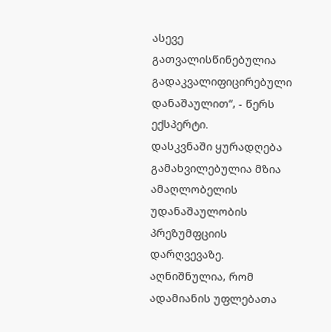ასევე გათვალისწინებულია გადაკვალიფიცირებული დანაშაულით“, - წერს ექსპერტი.
დასკვნაში ყურადღება გამახვილებულია მზია ამაღლობელის უდანაშაულობის პრეზუმფციის დარღვევაზე. აღნიშნულია, რომ ადამიანის უფლებათა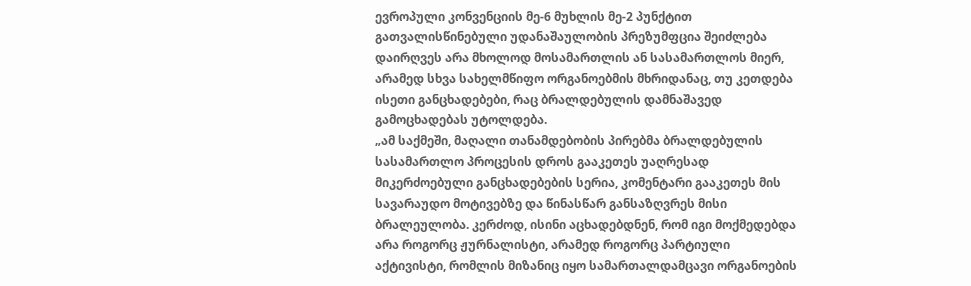ევროპული კონვენციის მე-6 მუხლის მე-2 პუნქტით გათვალისწინებული უდანაშაულობის პრეზუმფცია შეიძლება დაირღვეს არა მხოლოდ მოსამართლის ან სასამართლოს მიერ, არამედ სხვა სახელმწიფო ორგანოებმის მხრიდანაც, თუ კეთდება ისეთი განცხადებები, რაც ბრალდებულის დამნაშავედ გამოცხადებას უტოლდება.
„ამ საქმეში, მაღალი თანამდებობის პირებმა ბრალდებულის სასამართლო პროცესის დროს გააკეთეს უაღრესად მიკერძოებული განცხადებების სერია, კომენტარი გააკეთეს მის სავარაუდო მოტივებზე და წინასწარ განსაზღვრეს მისი ბრალეულობა. კერძოდ, ისინი აცხადებდნენ, რომ იგი მოქმედებდა არა როგორც ჟურნალისტი, არამედ როგორც პარტიული აქტივისტი, რომლის მიზანიც იყო სამართალდამცავი ორგანოების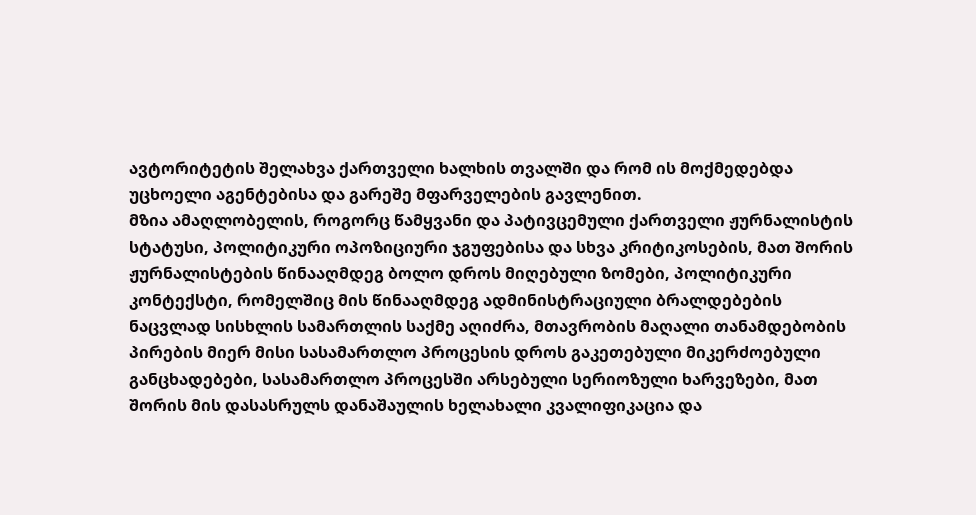ავტორიტეტის შელახვა ქართველი ხალხის თვალში და რომ ის მოქმედებდა უცხოელი აგენტებისა და გარეშე მფარველების გავლენით.
მზია ამაღლობელის, როგორც წამყვანი და პატივცემული ქართველი ჟურნალისტის სტატუსი, პოლიტიკური ოპოზიციური ჯგუფებისა და სხვა კრიტიკოსების, მათ შორის ჟურნალისტების წინააღმდეგ ბოლო დროს მიღებული ზომები, პოლიტიკური კონტექსტი, რომელშიც მის წინააღმდეგ ადმინისტრაციული ბრალდებების ნაცვლად სისხლის სამართლის საქმე აღიძრა, მთავრობის მაღალი თანამდებობის პირების მიერ მისი სასამართლო პროცესის დროს გაკეთებული მიკერძოებული განცხადებები, სასამართლო პროცესში არსებული სერიოზული ხარვეზები, მათ შორის მის დასასრულს დანაშაულის ხელახალი კვალიფიკაცია და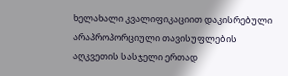ხელახალი კვალიფიკაციით დაკისრებული არაპროპორციული თავისუფლების აღკვეთის სასჯელი ერთად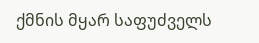ქმნის მყარ საფუძველს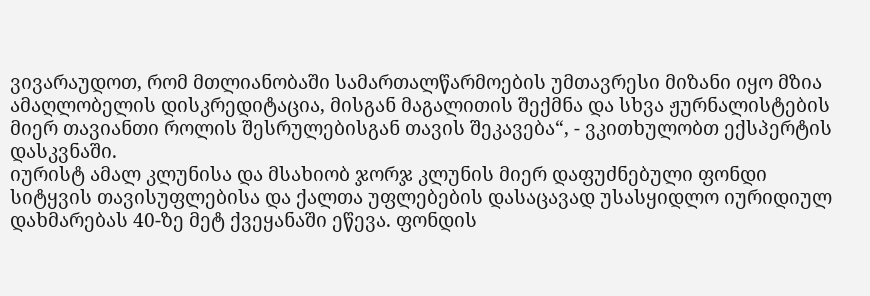ვივარაუდოთ, რომ მთლიანობაში სამართალწარმოების უმთავრესი მიზანი იყო მზია ამაღლობელის დისკრედიტაცია, მისგან მაგალითის შექმნა და სხვა ჟურნალისტების მიერ თავიანთი როლის შესრულებისგან თავის შეკავება“, - ვკითხულობთ ექსპერტის დასკვნაში.
იურისტ ამალ კლუნისა და მსახიობ ჯორჯ კლუნის მიერ დაფუძნებული ფონდი სიტყვის თავისუფლებისა და ქალთა უფლებების დასაცავად უსასყიდლო იურიდიულ დახმარებას 40-ზე მეტ ქვეყანაში ეწევა. ფონდის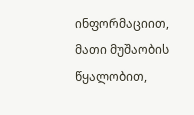ინფორმაციით, მათი მუშაობის წყალობით,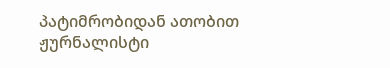პატიმრობიდან ათობით ჟურნალისტი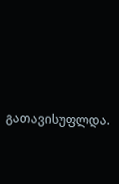გათავისუფლდა.